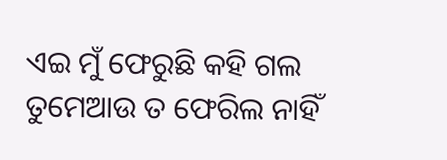ଏଇ ମୁଁ ଫେରୁଛି କହି ଗଲ ତୁମେଆଉ ତ ଫେରିଲ ନାହିଁ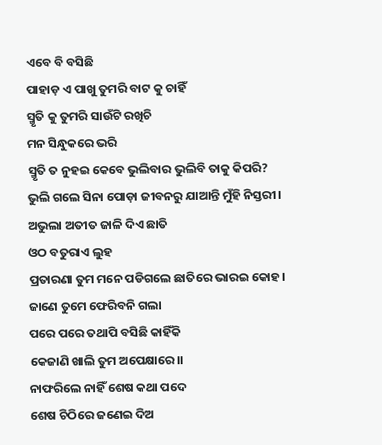ଏବେ ବି ବସିଛି
ପାହାଡ଼ ଏ ପାଖୁ ତୁମରି ବାଟ କୁ ଚାହିଁ
ସ୍ମୃତି କୁ ତୁମରି ସାଉଁଟି ରଖିଚି
ମନ ସିନ୍ଧୁକରେ ଭରି
ସ୍ମୃତି ତ ନୁହଇ କେବେ ଭୁଲିବାର ଭୁଲିବି ତାକୁ କିପରି?
ଭୁଲି ଗଲେ ସିନା ପୋଡ଼ା ଜୀବନରୁ ଯାଆନ୍ତି ମୁଁହି ନିସ୍ତରୀ।
ଅଭୁଲା ଅତୀତ ଜାଳି ଦିଏ ଛାତି
ଓଠ ବତୁରାଏ ଲୁହ
ପ୍ରତାରଣା ତୁମ ମନେ ପଡିଗଲେ ଛାତିରେ ଭାରଇ କୋହ।
ଜାଣେ ତୁମେ ଫେରିବନି ଗଲା
ପରେ ପରେ ତଥାପି ବସିଛି କାହିଁକି
କେଜାଣି ଖାଲି ତୁମ ଅପେକ୍ଷାରେ।।
ନାଫରିଲେ ନାହିଁ ଶେଷ କଥା ପଦେ
ଶେଷ ଚିଠିରେ ଜଣେଇ ଦିଅ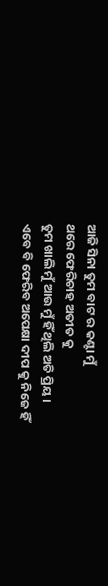ଆଜି ସିନା ତୁମ ବାଟ ର କଣ୍ଟା ମୁଁ
ଥରେ ଫେରିଚାହ ଅତୀତ କୁ
ତୁମ ଖାଲି ମୁଁ ଆଉ ମୁଁ ହିଁ ଥିଲି ଅତି ପ୍ରିୟ ।
ଏବେ ବି ଫେରିବ ଅପେକ୍ଷା ଦୀପ କୁ ନିଜେ ହିଁ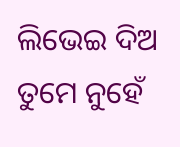ଲିଭେଇ ଦିଅ
ତୁମେ ନୁହେଁ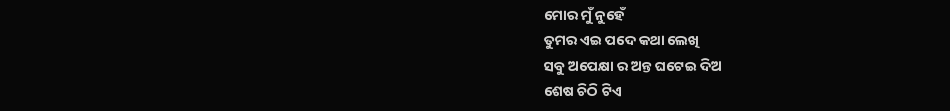ମୋର ମୁଁ ନୁହେଁ
ତୁମର ଏଇ ପଦେ କଥା ଲେଖି
ସବୁ ଅପେକ୍ଷା ର ଅନ୍ତ ଘଟେଇ ଦିଅ
ଶେଷ ଚିଠି ଟିଏ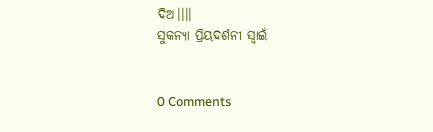ଦିଅ।।।।
ସୁକନ୍ୟା ପ୍ରିୟଦର୍ଶନୀ ସ୍ଵାଇଁ


0 Comments